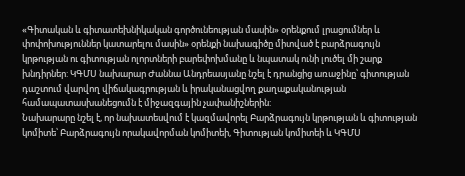«Գիտական և գիտատեխնիկական գործունեության մասին» օրենքում լրացումներ և փոփոխություններ կատարելու մասին» օրենքի նախագիծը միտված է բարձրագույն կրթության ու գիտության ոլորտների բարեփոխմանը և նպատակ ունի լուծել մի շարք խնդիրներ: ԿԳՄՍ նախարար Ժաննա Անդրեասյանը նշել է դրանցից առաջինը՝ գիտության դաշտում վարվող վիճակագրության և իրականացվող քաղաքականության համապատասխանեցումն է միջազգային չափանիշներին:
Նախարարը նշել է, որ նախատեսվում է կազմավորել Բարձրագույն կրթության և գիտության կոմիտե՝ Բարձրագույն որակավորման կոմիտեի, Գիտության կոմիտեի և ԿԳՄՍ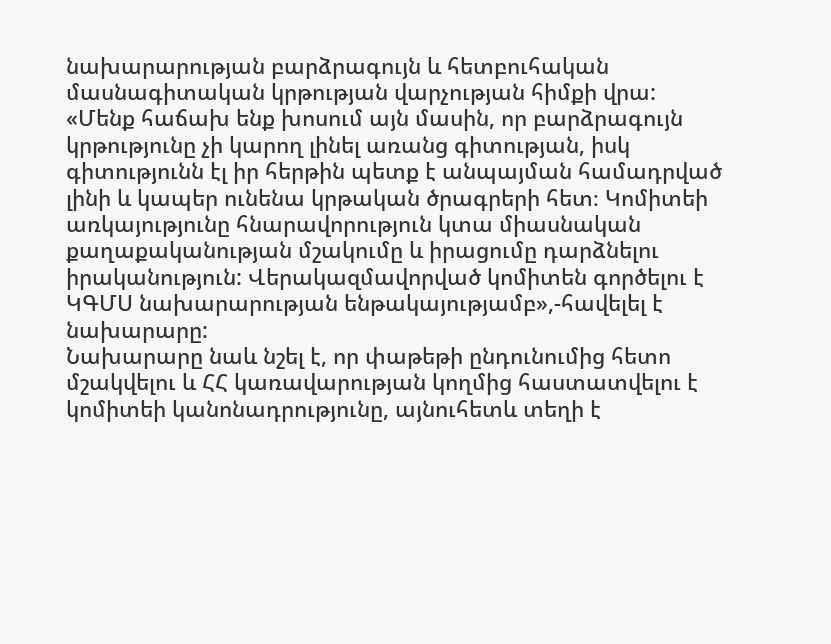նախարարության բարձրագույն և հետբուհական մասնագիտական կրթության վարչության հիմքի վրա:
«Մենք հաճախ ենք խոսում այն մասին, որ բարձրագույն կրթությունը չի կարող լինել առանց գիտության, իսկ գիտությունն էլ իր հերթին պետք է անպայման համադրված լինի և կապեր ունենա կրթական ծրագրերի հետ։ Կոմիտեի առկայությունը հնարավորություն կտա միասնական քաղաքականության մշակումը և իրացումը դարձնելու իրականություն: Վերակազմավորված կոմիտեն գործելու է ԿԳՄՍ նախարարության ենթակայությամբ»,-հավելել է նախարարը:
Նախարարը նաև նշել է, որ փաթեթի ընդունումից հետո մշակվելու և ՀՀ կառավարության կողմից հաստատվելու է կոմիտեի կանոնադրությունը, այնուհետև տեղի է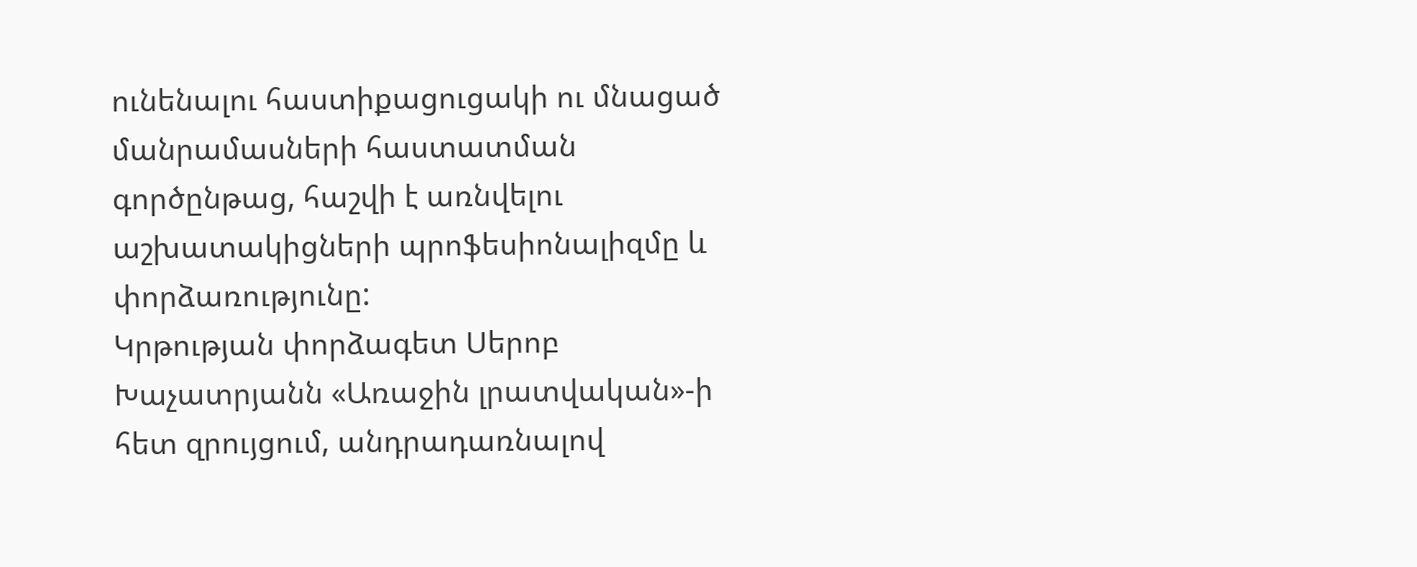ունենալու հաստիքացուցակի ու մնացած մանրամասների հաստատման գործընթաց, հաշվի է առնվելու աշխատակիցների պրոֆեսիոնալիզմը և փորձառությունը:
Կրթության փորձագետ Սերոբ Խաչատրյանն «Առաջին լրատվական»-ի հետ զրույցում, անդրադառնալով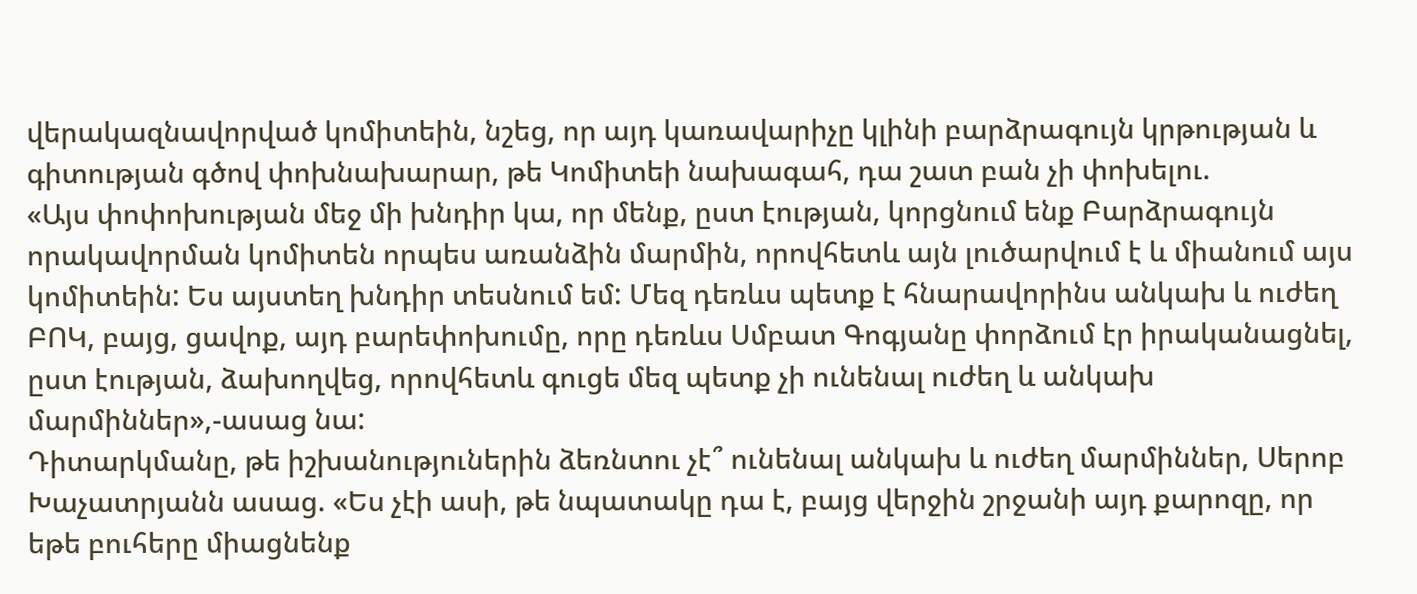վերակազնավորված կոմիտեին, նշեց, որ այդ կառավարիչը կլինի բարձրագույն կրթության և գիտության գծով փոխնախարար, թե Կոմիտեի նախագահ, դա շատ բան չի փոխելու.
«Այս փոփոխության մեջ մի խնդիր կա, որ մենք, ըստ էության, կորցնում ենք Բարձրագույն որակավորման կոմիտեն որպես առանձին մարմին, որովհետև այն լուծարվում է և միանում այս կոմիտեին: Ես այստեղ խնդիր տեսնում եմ: Մեզ դեռևս պետք է հնարավորինս անկախ և ուժեղ ԲՈԿ, բայց, ցավոք, այդ բարեփոխումը, որը դեռևս Սմբատ Գոգյանը փորձում էր իրականացնել, ըստ էության, ձախողվեց, որովհետև գուցե մեզ պետք չի ունենալ ուժեղ և անկախ մարմիններ»,-ասաց նա:
Դիտարկմանը, թե իշխանություներին ձեռնտու չէ՞ ունենալ անկախ և ուժեղ մարմիններ, Սերոբ Խաչատրյանն ասաց. «Ես չէի ասի, թե նպատակը դա է, բայց վերջին շրջանի այդ քարոզը, որ եթե բուհերը միացնենք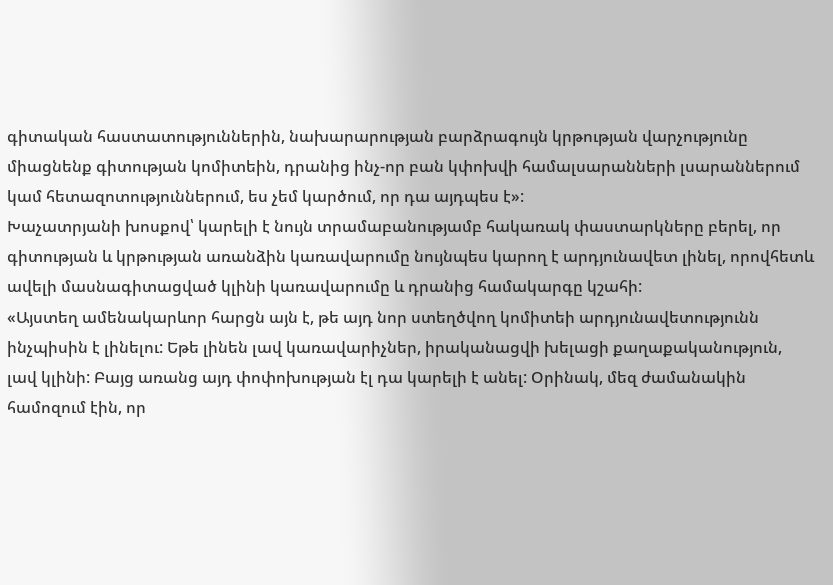գիտական հաստատություններին, նախարարության բարձրագույն կրթության վարչությունը միացնենք գիտության կոմիտեին, դրանից ինչ-որ բան կփոխվի համալսարանների լսարաններում կամ հետազոտություններում, ես չեմ կարծում, որ դա այդպես է»:
Խաչատրյանի խոսքով՝ կարելի է նույն տրամաբանությամբ հակառակ փաստարկները բերել, որ գիտության և կրթության առանձին կառավարումը նույնպես կարող է արդյունավետ լինել, որովհետև ավելի մասնագիտացված կլինի կառավարումը և դրանից համակարգը կշահի:
«Այստեղ ամենակարևոր հարցն այն է, թե այդ նոր ստեղծվող կոմիտեի արդյունավետությունն ինչպիսին է լինելու: Եթե լինեն լավ կառավարիչներ, իրականացվի խելացի քաղաքականություն, լավ կլինի: Բայց առանց այդ փոփոխության էլ դա կարելի է անել: Օրինակ, մեզ ժամանակին համոզում էին, որ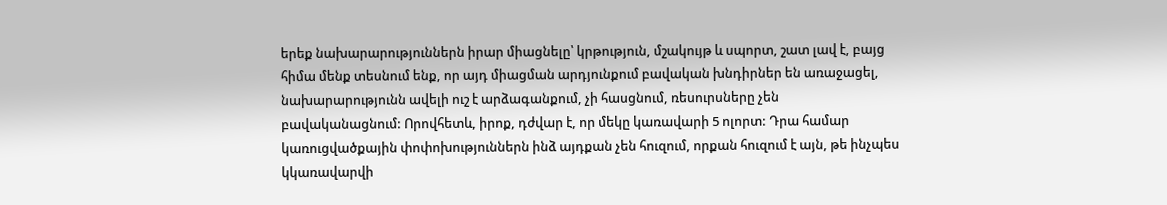երեք նախարարություններն իրար միացնելը՝ կրթություն, մշակույթ և սպորտ, շատ լավ է, բայց հիմա մենք տեսնում ենք, որ այդ միացման արդյունքում բավական խնդիրներ են առաջացել, նախարարությունն ավելի ուշ է արձագանքում, չի հասցնում, ռեսուրսները չեն բավականացնում: Որովհետև, իրոք, դժվար է, որ մեկը կառավարի 5 ոլորտ: Դրա համար կառուցվածքային փոփոխություններն ինձ այդքան չեն հուզում, որքան հուզում է այն, թե ինչպես կկառավարվի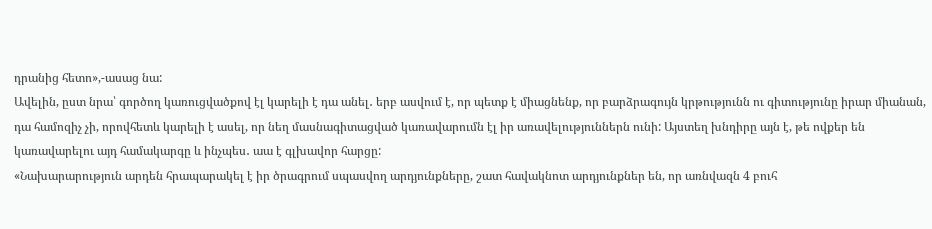դրանից հետո»,-ասաց նա:
Ավելին, ըստ նրա՝ գործող կառուցվածքով էլ կարելի է դա անել․ երբ ասվում է, որ պետք է միացնենք, որ բարձրագույն կրթությունն ու գիտությունը իրար միանան, դա համոզիչ չի, որովհետև կարելի է ասել, որ նեղ մասնագիտացված կառավարումն էլ իր առավելություններն ունի: Այստեղ խնդիրը այն է, թե ովքեր են կառավարելու այդ համակարգը և ինչպես․ աա է գլխավոր հարցը:
«Նախարարություն արդեն հրապարակել է իր ծրագրում սպասվող արդյունքները, շատ հավակնոտ արդյունքներ են, որ առնվազն 4 բուհ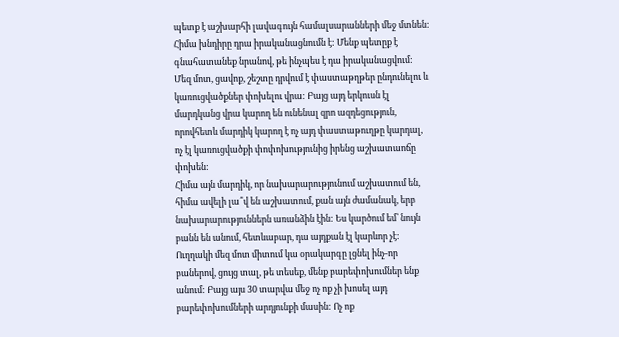պետք է աշխարհի լավագույն համալսարանների մեջ մտնեն: Հիմա խնդիրը դրա իրականացնումն է: Մենք պետըք է գնահատանեք նրանով, թե ինչպես է դա իրականացվում: Մեզ մոտ, ցավոք, շեշտը դրվում է փաստաթղթեր ընդունելու և կառուցվածքներ փոխելու վրա: Բայց այդ երկուսն էլ մարդկանց վրա կարող են ունենալ զրո ազդեցություն, որովհետև մարդիկ կարող է ոչ այդ փաստաթուղթը կարդալ, ոչ էլ կառուցվածքի փոփոխությունից իրենց աշխատաոճը փոխեն:
Հիմա այն մարդիկ, որ նախարարությունում աշխատում են, հիմա ավելի լա՞վ են աշխատում, քան այն ժամանակ, երբ նախարարություններն առանձին էին: Ես կարծում եմ՝ նույն բանն են անում, հետևաբար, դա այդքան էլ կարևոր չէ: Ուղղակի մեզ մոտ միտում կա օրակարգը լցնել ինչ-որ բաներով, ցույց տալ, թե տեսեք, մենք բարեփոխումներ ենք անում: Բայց այս 30 տարվա մեջ ոչ ոք չի խոսել այդ բարեփոխումների արդյունքի մասին: Ոչ ոք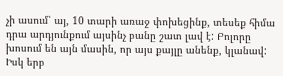չի ասում՝ այ, 10 տարի առաջ փոխեցինք, տեսեք հիմա դրա արդյունքում այսինչ բանը շատ լավ է: Բոլորը խոսում են այն մասին, որ այս քայլը անենք, կլանավ: Իսկ երբ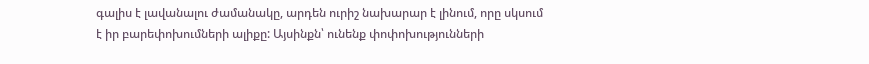գալիս է լավանալու ժամանակը, արդեն ուրիշ նախարար է լինում, որը սկսում է իր բարեփոխումների ալիքը: Այսինքն՝ ունենք փոփոխությունների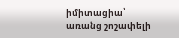իմիտացիա՝ առանց շոշափելի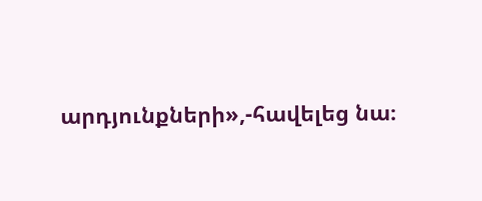արդյունքների»,-հավելեց նա։